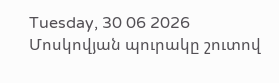Tuesday, 30 06 2026
Մոսկովյան պուրակը շուտով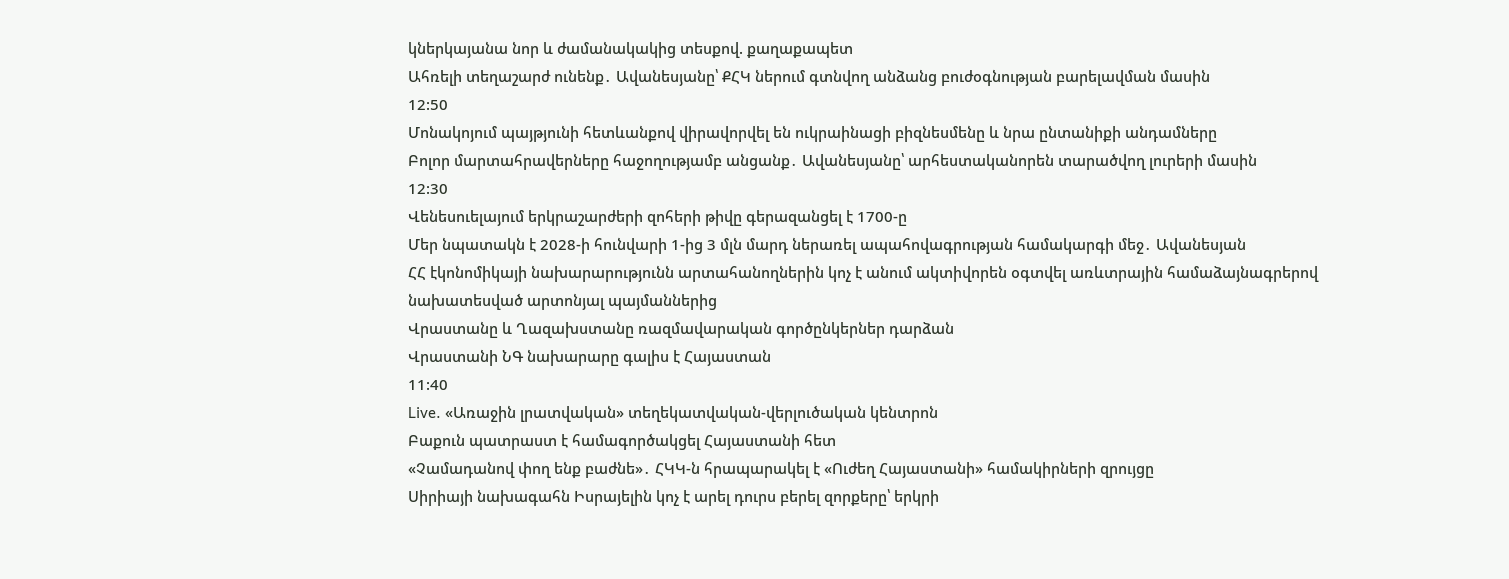կներկայանա նոր և ժամանակակից տեսքով. քաղաքապետ
Ահռելի տեղաշարժ ունենք․ Ավանեսյանը՝ ՔՀԿ ներում գտնվող անձանց բուժօգնության բարելավման մասին
12:50
Մոնակոյում պայթյունի հետևանքով վիրավորվել են ուկրաինացի բիզնեսմենը և նրա ընտանիքի անդամները
Բոլոր մարտահրավերները հաջողությամբ անցանք․ Ավանեսյանը՝ արհեստականորեն տարածվող լուրերի մասին
12:30
Վենեսուելայում երկրաշարժերի զոհերի թիվը գերազանցել է 1700-ը
Մեր նպատակն է 2028-ի հունվարի 1-ից 3 մլն մարդ ներառել ապահովագրության համակարգի մեջ․ Ավանեսյան
ՀՀ էկոնոմիկայի նախարարությունն արտահանողներին կոչ է անում ակտիվորեն օգտվել առևտրային համաձայնագրերով նախատեսված արտոնյալ պայմաններից
Վրաստանը և Ղազախստանը ռազմավարական գործընկերներ դարձան
Վրաստանի ՆԳ նախարարը գալիս է Հայաստան
11:40
Live. «Առաջին լրատվական» տեղեկատվական-վերլուծական կենտրոն
Բաքուն պատրաստ է համագործակցել Հայաստանի հետ
«Չամադանով փող ենք բաժնե»․ ՀԿԿ-ն հրապարակել է «Ուժեղ Հայաստանի» համակիրների զրույցը
Սիրիայի նախագահն Իսրայելին կոչ է արել դուրս բերել զորքերը՝ երկրի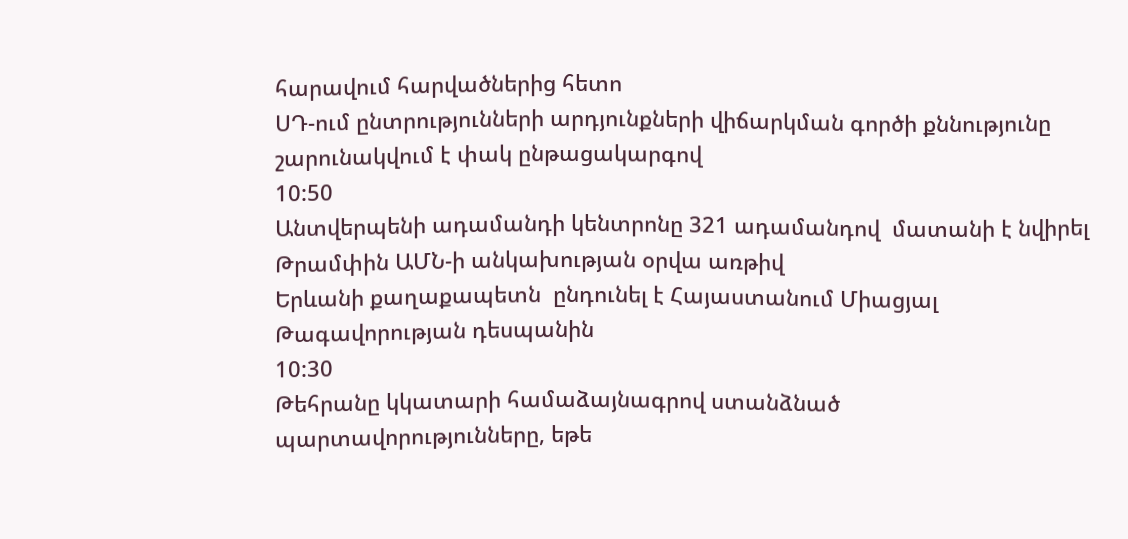հարավում հարվածներից հետո
ՍԴ-ում ընտրությունների արդյունքների վիճարկման գործի քննությունը շարունակվում է փակ ընթացակարգով
10:50
Անտվերպենի ադամանդի կենտրոնը 321 ադամանդով  մատանի է նվիրել Թրամփին ԱՄՆ-ի անկախության օրվա առթիվ
Երևանի քաղաքապետն  ընդունել է Հայաստանում Միացյալ Թագավորության դեսպանին
10:30
Թեհրանը կկատարի համաձայնագրով ստանձնած պարտավորությունները, եթե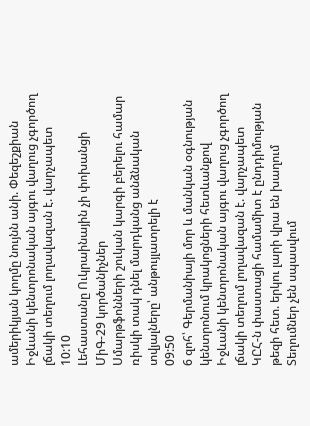ամերիկյան կողմը նույնն անի. Փեզեշքիան
Իջևանի կենտրոնական այգու վաղուց չգործող լճակի տեղում լողավազան է. վարչապետ
10:10
Լեհաստանը Ուկրաինային չի փոխանցի ՄիԳ-29 կործանիչներ
Սմարթֆոնների շուկան կարգի բերելու համար ռիսկի տակ դնել մարդկանց անձնական տվյալները՝ անթույլատրելի է
09:50
6 զոհ՝ Գերմանիայի մոր և մանկան օգնության կենտրոնում կրակոցների հետևանքով
Իջևանի կենտրոնական այգու վաղուց չգործող լճակի տեղում լողավազան է. վարչապետ
ԿԸՀ-ն փաստացի համամիտ է ընդդիմության թեզի հետ. երկու լարի վրա են խաղում
Տեղումներ չեն սպասվում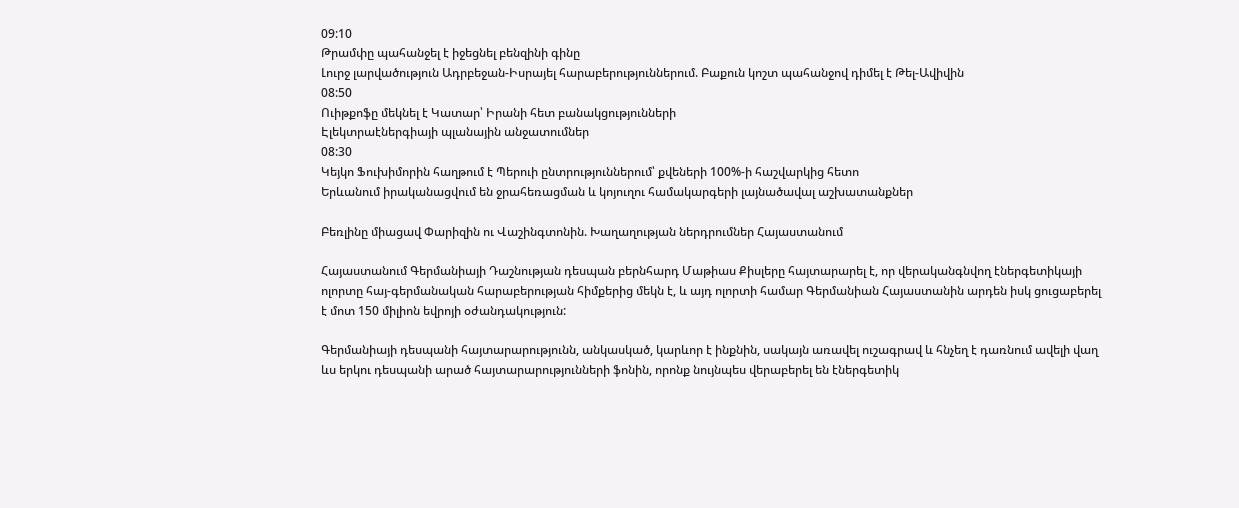09:10
Թրամփը պահանջել է իջեցնել բենզինի գինը
Լուրջ լարվածություն Ադրբեջան-Իսրայել հարաբերություններում. Բաքուն կոշտ պահանջով դիմել է Թել-Ավիվին
08:50
Ուիթքոֆը մեկնել է Կատար՝ Իրանի հետ բանակցությունների
Էլեկտրաէներգիայի պլանային անջատումներ
08:30
Կեյկո Ֆուխիմորին հաղթում է Պերուի ընտրություններում՝ քվեների 100%-ի հաշվարկից հետո
Երևանում իրականացվում են ջրահեռացման և կոյուղու համակարգերի լայնածավալ աշխատանքներ

Բեռլինը միացավ Փարիզին ու Վաշինգտոնին. Խաղաղության ներդրումներ Հայաստանում

Հայաստանում Գերմանիայի Դաշնության դեսպան բերնհարդ Մաթիաս Քիսլերը հայտարարել է, որ վերականգնվող էներգետիկայի ոլորտը հայ-գերմանական հարաբերության հիմքերից մեկն է, և այդ ոլորտի համար Գերմանիան Հայաստանին արդեն իսկ ցուցաբերել է մոտ 150 միլիոն եվրոյի օժանդակություն:

Գերմանիայի դեսպանի հայտարարությունն, անկասկած, կարևոր է ինքնին, սակայն առավել ուշագրավ և հնչեղ է դառնում ավելի վաղ ևս երկու դեսպանի արած հայտարարությունների ֆոնին, որոնք նույնպես վերաբերել են էներգետիկ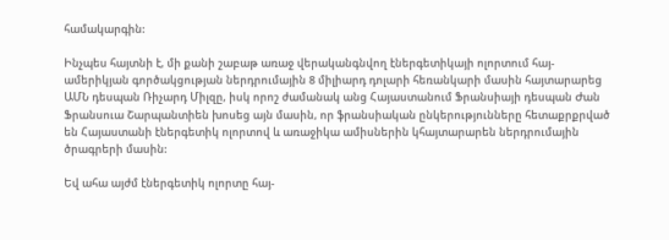համակարգին:

Ինչպես հայտնի է, մի քանի շաբաթ առաջ վերականգնվող էներգետիկայի ոլորտում հայ-ամերիկյան գործակցության ներդրումային 8 միլիարդ դոլարի հեռանկարի մասին հայտարարեց ԱՄՆ դեսպան Ռիչարդ Միլզը, իսկ որոշ ժամանակ անց Հայաստանում Ֆրանսիայի դեսպան Ժան Ֆրանսուա Շարպանտիեն խոսեց այն մասին, որ ֆրանսիական ընկերությունները հետաքրքրված են Հայաստանի էներգետիկ ոլորտով և առաջիկա ամիսներին կհայտարարեն ներդրումային ծրագրերի մասին:

Եվ ահա այժմ էներգետիկ ոլորտը հայ-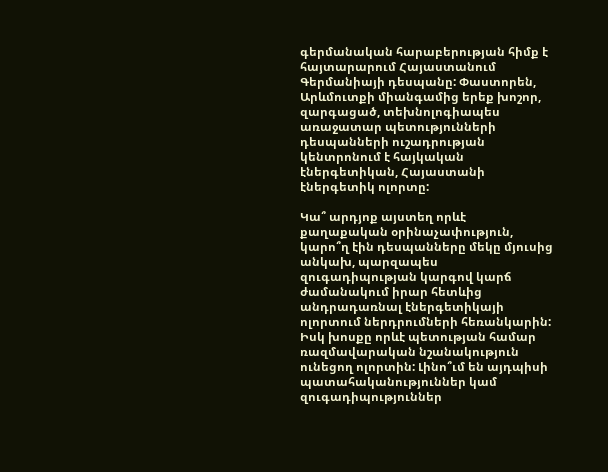գերմանական հարաբերության հիմք է հայտարարում Հայաստանում Գերմանիայի դեսպանը: Փաստորեն, Արևմուտքի միանգամից երեք խոշոր, զարգացած, տեխնոլոգիապես առաջատար պետությունների դեսպանների ուշադրության կենտրոնում է հայկական էներգետիկան, Հայաստանի էներգետիկ ոլորտը:

Կա՞ արդյոք այստեղ որևէ քաղաքական օրինաչափություն, կարո՞ղ էին դեսպանները մեկը մյուսից անկախ, պարզապես զուգադիպության կարգով կարճ ժամանակում իրար հետևից անդրադառնալ էներգետիկայի ոլորտում ներդրումների հեռանկարին: Իսկ խոսքը որևէ պետության համար ռազմավարական նշանակություն ունեցող ոլորտին: Լինո՞ւմ են այդպիսի պատահականություններ կամ զուգադիպություններ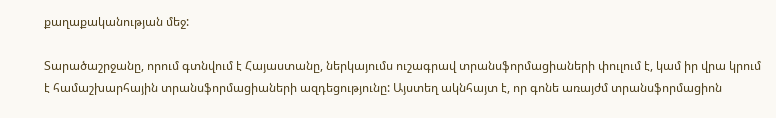քաղաքականության մեջ:

Տարածաշրջանը, որում գտնվում է Հայաստանը, ներկայումս ուշագրավ տրանսֆորմացիաների փուլում է, կամ իր վրա կրում է համաշխարհային տրանսֆորմացիաների ազդեցությունը: Այստեղ ակնհայտ է, որ գոնե առայժմ տրանսֆորմացիոն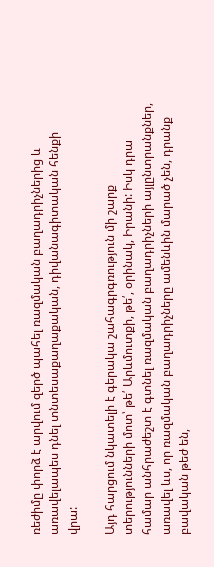ռեժիմը փորձ է արվում զերծ պահել ռազմական բաղադրիչներից և առավելապես դնել տնտեսաքաղաքական, դիվանագիտական հենքի վրա:

Այդ հարցում նկատելի է գերակա շահագրգռություն մի շարք տերությունների մոտ՝ թե՛ Արևմուտքի, թե՛, օրինակ, Իրանի: Իսկ դրա համար անհրաժեշտ է գտնել ռազմական բաղադրիչների այլընտրանքներ, առավել ևս, որ ռազմական բաղադրիչները ամենևին մարած չեն, դրանք բավական թեժ են,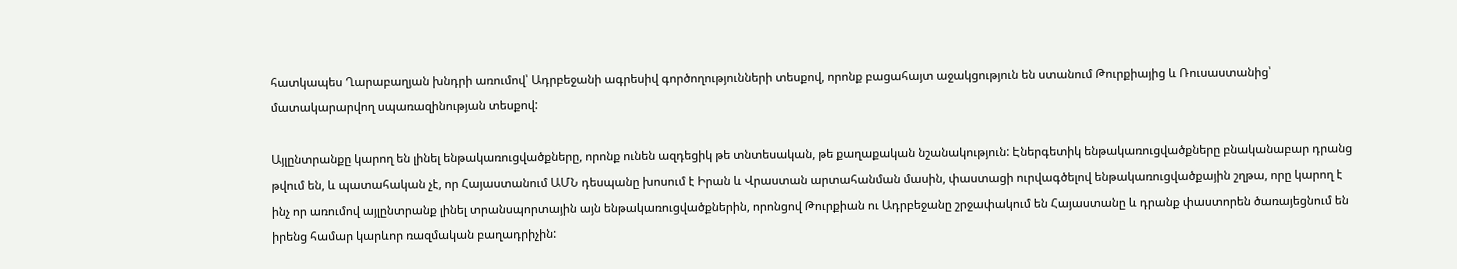հատկապես Ղարաբաղյան խնդրի առումով՝ Ադրբեջանի ագրեսիվ գործողությունների տեսքով, որոնք բացահայտ աջակցություն են ստանում Թուրքիայից և Ռուսաստանից՝ մատակարարվող սպառազինության տեսքով:

Այլընտրանքը կարող են լինել ենթակառուցվածքները, որոնք ունեն ազդեցիկ թե տնտեսական, թե քաղաքական նշանակություն: Էներգետիկ ենթակառուցվածքները բնականաբար դրանց թվում են, և պատահական չէ, որ Հայաստանում ԱՄՆ դեսպանը խոսում է Իրան և Վրաստան արտահանման մասին, փաստացի ուրվագծելով ենթակառուցվածքային շղթա, որը կարող է ինչ որ առումով այլընտրանք լինել տրանսպորտային այն ենթակառուցվածքներին, որոնցով Թուրքիան ու Ադրբեջանը շրջափակում են Հայաստանը և դրանք փաստորեն ծառայեցնում են իրենց համար կարևոր ռազմական բաղադրիչին: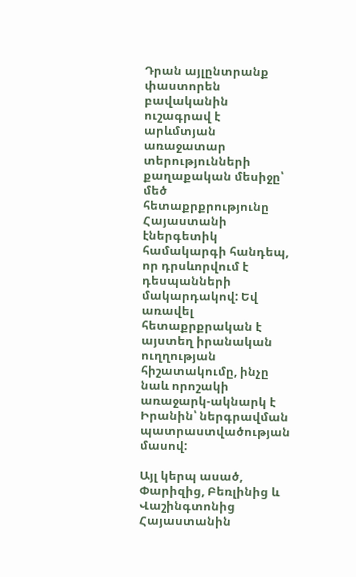Դրան այլընտրանք փաստորեն բավականին ուշագրավ է արևմտյան առաջատար տերությունների քաղաքական մեսիջը՝ մեծ հետաքրքրությունը Հայաստանի էներգետիկ համակարգի հանդեպ, որ դրսևորվում է դեսպանների մակարդակով: Եվ առավել հետաքրքրական է այստեղ իրանական ուղղության հիշատակումը, ինչը նաև որոշակի առաջարկ-ակնարկ է Իրանին՝ ներգրավման պատրաստվածության մասով:

Այլ կերպ ասած, Փարիզից, Բեռլինից և Վաշինգտոնից Հայաստանին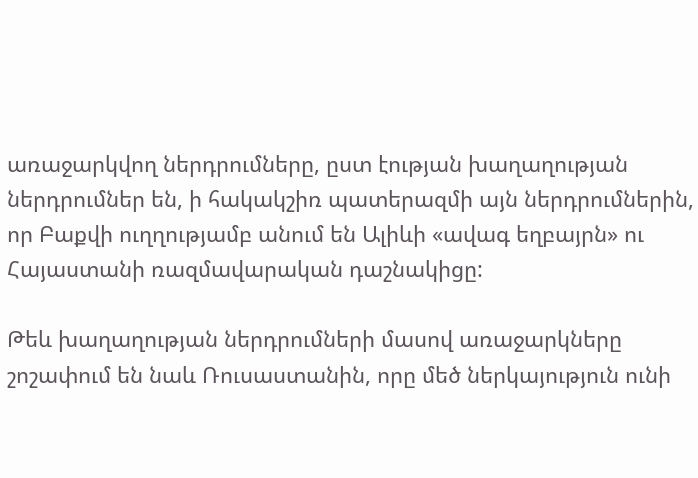առաջարկվող ներդրումները, ըստ էության խաղաղության ներդրումներ են, ի հակակշիռ պատերազմի այն ներդրումներին, որ Բաքվի ուղղությամբ անում են Ալիևի «ավագ եղբայրն» ու Հայաստանի ռազմավարական դաշնակիցը:

Թեև խաղաղության ներդրումների մասով առաջարկները շոշափում են նաև Ռուսաստանին, որը մեծ ներկայություն ունի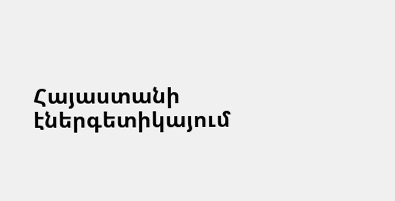Հայաստանի էներգետիկայում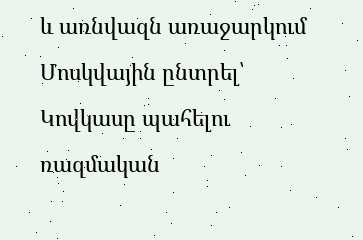և առնվազն առաջարկում Մոսկվային ընտրել՝ Կովկասը պահելու ռազմական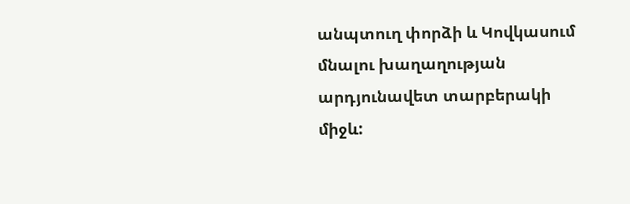անպտուղ փորձի և Կովկասում մնալու խաղաղության արդյունավետ տարբերակի միջև: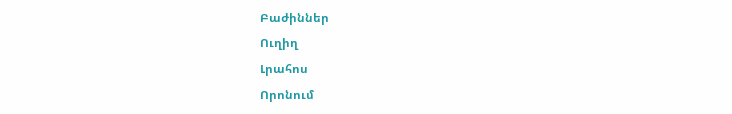Բաժիններ
Ուղիղ
Լրահոս
Որոնում